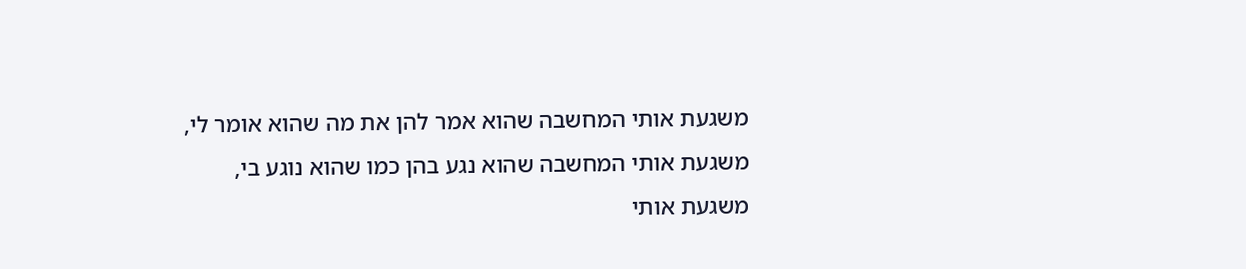משגעת אותי המחשבה שהוא אמר להן את מה שהוא אומר לי,
משגעת אותי המחשבה שהוא נגע בהן כמו שהוא נוגע בי,
משגעת אותי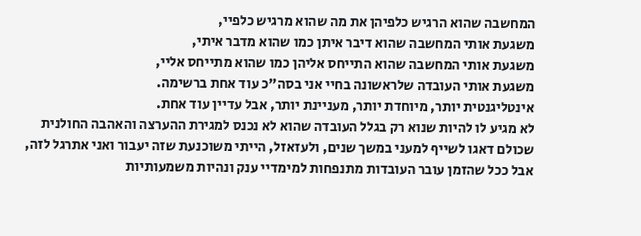המחשבה שהוא הרגיש כלפיהן את מה שהוא מרגיש כלפיי,
משגעת אותי המחשבה שהוא דיבר איתן כמו שהוא מדבר איתי,
משגעת אותי המחשבה שהוא התייחס אליהן כמו שהוא מתייחס אליי,
משגעת אותי העובדה שלראשונה בחיי אני בסה"כ עוד אחת ברשימה.
אינטליגנטית יותר, מיוחדת יותר, מעניינת יותר, אבל עדיין עוד אחת.
לא מגיע לו להיות שנוא רק בגלל העובדה שהוא לא נכנס למגירת ההערצה והאהבה החולנית שכולם דאגו לשייף למעני במשך שנים, ולעזאזל, הייתי משוכנעת שזה יעבור ואני אתרגל לזה,
אבל ככל שהזמן עובר העובדות מתנפחות למימדיי ענק ונהיות משמעותיות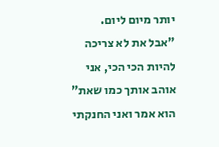יותר מיום ליום.
"אבל את לא צריכה להיות הכי הכי, אני אוהב אותך כמו שאת" הוא אמר ואני החנקתי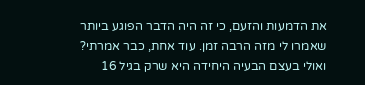את הדמעות והזעם, כי זה היה הדבר הפוגע ביותר שאמרו לי מזה הרבה זמן. עוד אחת, כבר אמרתי?
ואולי בעצם הבעיה היחידה היא שרק בגיל 16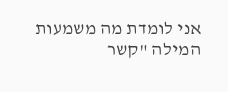אני לומדת מה משמעות המילה "קשר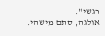רגשי".
אולגה, סתם מישהי.